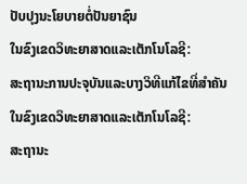ປັບປຸງນະໂຍບາຍຕໍ່ປັນຍາຊົນ
ໃນຂົງເຂດວິທະຍາສາດແລະເຕັກໂນໂລຊີ:
ສະຖານະການປະຈຸບັນແລະບາງວິທີແກ້ໄຂທີ່ສຳຄັນ
ໃນຂົງເຂດວິທະຍາສາດແລະເຕັກໂນໂລຊີ:
ສະຖານະ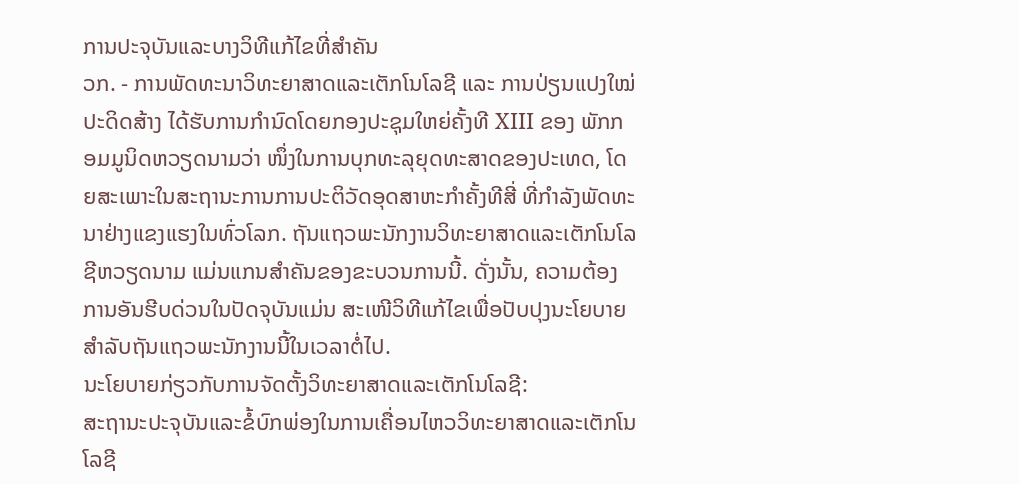ການປະຈຸບັນແລະບາງວິທີແກ້ໄຂທີ່ສຳຄັນ
ວກ. - ການພັດທະນາວິທະຍາສາດແລະເຕັກໂນໂລຊີ ແລະ ການປ່ຽນແປງໃໝ່ປະດິດສ້າງ ໄດ້ຮັບການກຳນົດໂດຍກອງປະຊຸມໃຫຍ່ຄັ້ງທີ XIII ຂອງ ພັກກອມມູນິດຫວຽດນາມວ່າ ໜຶ່ງໃນການບຸກທະລຸຍຸດທະສາດຂອງປະເທດ, ໂດຍສະເພາະໃນສະຖານະການການປະຕິວັດອຸດສາຫະກຳຄັ້ງທີສີ່ ທີ່ກຳລັງພັດທະນາຢ່າງແຂງແຮງໃນທົ່ວໂລກ. ຖັນແຖວພະນັກງານວິທະຍາສາດແລະເຕັກໂນໂລຊີຫວຽດນາມ ແມ່ນແກນສໍາຄັນຂອງຂະບວນການນີ້. ດັ່ງນັ້ນ, ຄວາມຕ້ອງການອັນຮີບດ່ວນໃນປັດຈຸບັນແມ່ນ ສະເໜີວິທີແກ້ໄຂເພື່ອປັບປຸງນະໂຍບາຍສໍາລັບຖັນແຖວພະນັກງານນີ້ໃນເວລາຕໍ່ໄປ.
ນະໂຍບາຍກ່ຽວກັບການຈັດຕັ້ງວິທະຍາສາດແລະເຕັກໂນໂລຊີ:
ສະຖານະປະຈຸບັນແລະຂໍ້ບົກພ່ອງໃນການເຄື່ອນໄຫວວິທະຍາສາດແລະເຕັກໂນໂລຊີ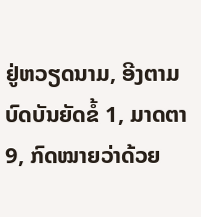ຢູ່ຫວຽດນາມ, ອີງຕາມບົດບັນຍັດຂໍ້ 1, ມາດຕາ 9, ກົດໝາຍວ່າດ້ວຍ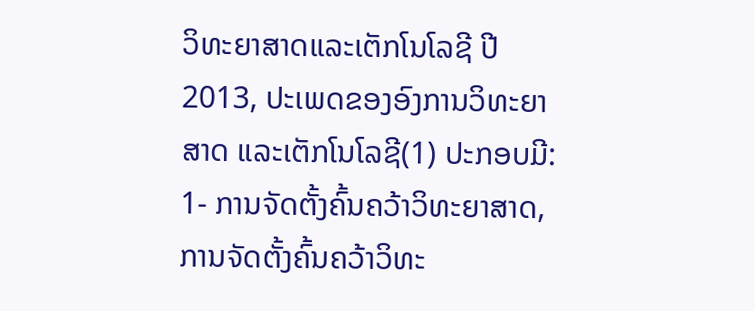ວິທະຍາສາດແລະເຕັກໂນໂລຊີ ປີ 2013, ປະເພດຂອງອົງການວິທະຍາສາດ ແລະເຕັກໂນໂລຊີ(1) ປະກອບມີ: 1- ການຈັດຕັ້ງຄົ້ນຄວ້າວິທະຍາສາດ, ການຈັດຕັ້ງຄົ້ນຄວ້າວິທະ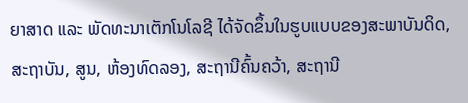ຍາສາດ ແລະ ພັດທະນາເຕັກໂນໂລຊີ ໄດ້ຈັດຂຶ້ນໃນຮູບແບບຂອງສະພາບັນດິດ, ສະຖາບັນ, ສູນ, ຫ້ອງທົດລອງ, ສະຖານີຄົ້ນຄວ້າ, ສະຖານີ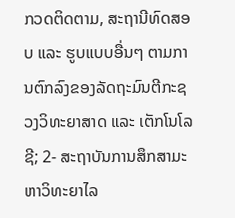ກວດຕິດຕາມ, ສະຖານີທົດສອບ ແລະ ຮູບແບບອື່ນໆ ຕາມການຕົກລົງຂອງລັດຖະມົນຕີກະຊວງວິທະຍາສາດ ແລະ ເຕັກໂນໂລຊີ; 2- ສະຖາບັນການສຶກສາມະຫາວິທະຍາໄລ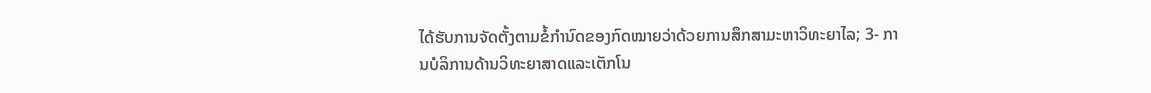ໄດ້ຮັບການຈັດຕັ້ງຕາມຂໍ້ກໍານົດຂອງກົດໝາຍວ່າດ້ວຍການສຶກສາມະຫາວິທະຍາໄລ; 3- ການບໍລິການດ້ານວິທະຍາສາດແລະເຕັກໂນ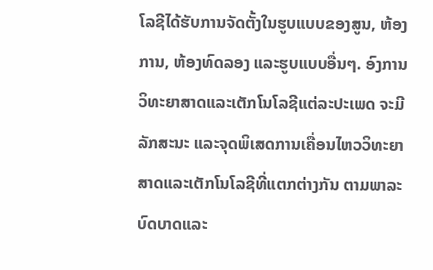ໂລຊີໄດ້ຮັບການຈັດຕັ້ງໃນຮູບແບບຂອງສູນ, ຫ້ອງການ, ຫ້ອງທົດລອງ ແລະຮູບແບບອື່ນໆ. ອົງການວິທະຍາສາດແລະເຕັກໂນໂລຊີແຕ່ລະປະເພດ ຈະມີລັກສະນະ ແລະຈຸດພິເສດການເຄື່ອນໄຫວວິທະຍາສາດແລະເຕັກໂນໂລຊີທີ່ແຕກຕ່າງກັນ ຕາມພາລະບົດບາດແລະ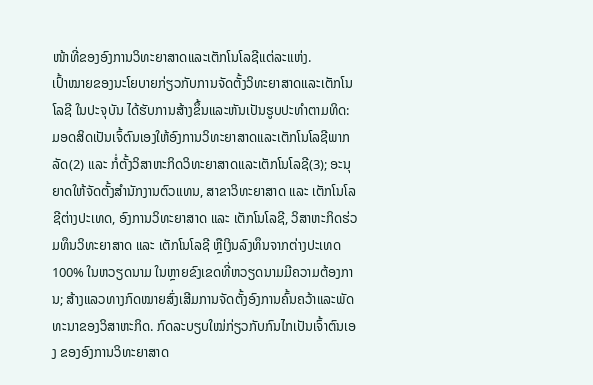ໜ້າທີ່ຂອງອົງການວິທະຍາສາດແລະເຕັກໂນໂລຊີແຕ່ລະແຫ່ງ.
ເປົ້າໝາຍຂອງນະໂຍບາຍກ່ຽວກັບການຈັດຕັ້ງວິທະຍາສາດແລະເຕັກໂນໂລຊີ ໃນປະຈຸບັນ ໄດ້ຮັບການສ້າງຂຶ້ນແລະຫັນເປັນຮູບປະທຳຕາມທິດ: ມອດສິດເປັນເຈົ້ຕົນເອງໃຫ້ອົງການວິທະຍາສາດແລະເຕັກໂນໂລຊີພາກລັດ(2) ແລະ ກໍ່ຕັ້ງວິສາຫະກິດວິທະຍາສາດແລະເຕັກໂນໂລຊີ(3); ອະນຸຍາດໃຫ້ຈັດຕັ້ງສຳນັກງານຕົວແທນ, ສາຂາວິທະຍາສາດ ແລະ ເຕັກໂນໂລຊີຕ່າງປະເທດ, ອົງການວິທະຍາສາດ ແລະ ເຕັກໂນໂລຊີ, ວິສາຫະກິດຮ່ວມທຶນວິທະຍາສາດ ແລະ ເຕັກໂນໂລຊີ ຫຼືເງິນລົງທຶນຈາກຕ່າງປະເທດ 100% ໃນຫວຽດນາມ ໃນຫຼາຍຂົງເຂດທີ່ຫວຽດນາມມີຄວາມຕ້ອງການ; ສ້າງແລວທາງກົດໝາຍສົ່ງເສີມການຈັດຕັ້ງອົງການຄົ້ນຄວ້າແລະພັດທະນາຂອງວິສາຫະກິດ. ກົດລະບຽບໃໝ່ກ່ຽວກັບກົນໄກເປັນເຈົ້າຕົນເອງ ຂອງອົງການວິທະຍາສາດ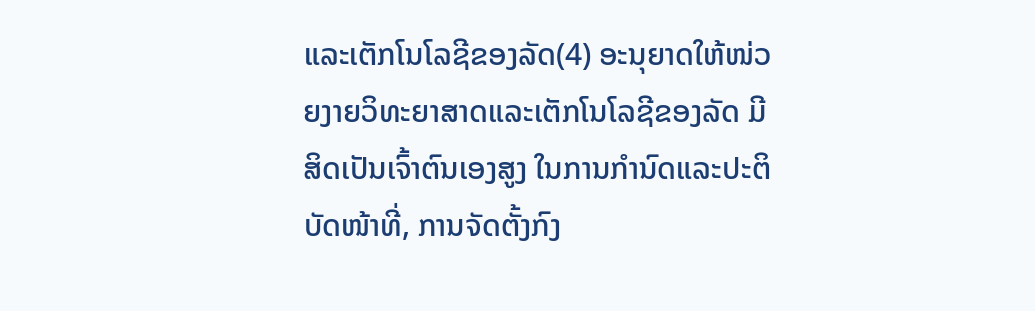ແລະເຕັກໂນໂລຊີຂອງລັດ(4) ອະນຸຍາດໃຫ້ໜ່ວຍງາຍວິທະຍາສາດແລະເຕັກໂນໂລຊີຂອງລັດ ມີສິດເປັນເຈົ້າຕົນເອງສູງ ໃນການກຳນົດແລະປະຕິບັດໜ້າທີ່, ການຈັດຕັ້ງກົງ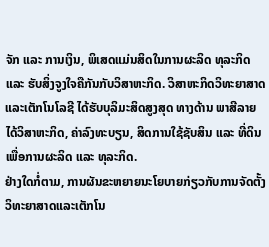ຈັກ ແລະ ການເງິນ, ພິເສດແມ່ນສິດໃນການຜະລິດ ທຸລະກິດ ແລະ ຮັບສິ່ງຈູງໃຈຄືກັນກັບວິສາຫະກິດ. ວິສາຫະກິດວິທະຍາສາດແລະເຕັກໂນໂລຊີ ໄດ້ຮັບບຸລິມະສິດສູງສຸດ ທາງດ້ານ ພາສີລາຍໄດ້ວິສາຫະກິດ, ຄ່າລົງທະບຽນ, ສິດການໃຊ້ຊັບສິນ ແລະ ທີ່ດິນ ເພື່ອການຜະລິດ ແລະ ທຸລະກິດ.
ຢ່າງໃດກໍ່ຕາມ, ການຜັນຂະຫຍາຍນະໂຍບາຍກ່ຽວກັບການຈັດຕັ້ງວິທະຍາສາດແລະເຕັກໂນ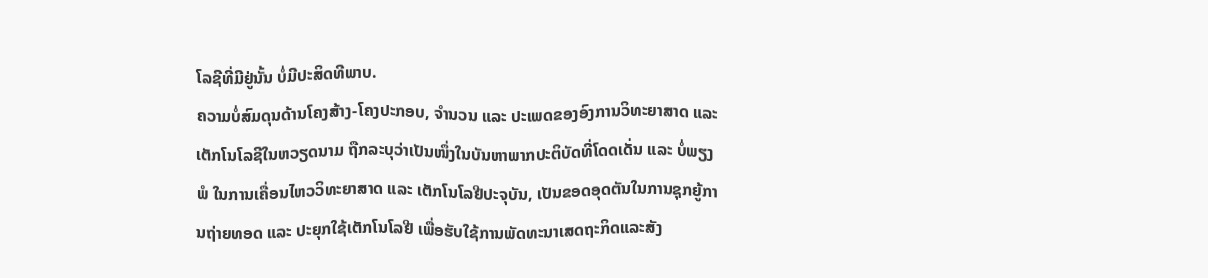ໂລຊີທີ່ມີຢູ່ນັ້ນ ບໍ່ມີປະສິດທີພາບ.
ຄວາມບໍ່ສົມດຸນດ້ານໂຄງສ້າງ-ໂຄງປະກອບ, ຈຳນວນ ແລະ ປະເພດຂອງອົງການວິທະຍາສາດ ແລະ ເຕັກໂນໂລຊີໃນຫວຽດນາມ ຖືກລະບຸວ່າເປັນໜຶ່ງໃນບັນຫາພາກປະຕິບັດທີ່ໂດດເດັ່ນ ແລະ ບໍ່ພຽງພໍ ໃນການເຄື່ອນໄຫວວິທະຍາສາດ ແລະ ເຕັກໂນໂລຢີປະຈຸບັນ, ເປັນຂອດອຸດຕັນໃນການຊຸກຍູ້ການຖ່າຍທອດ ແລະ ປະຍຸກໃຊ້ເຕັກໂນໂລຢີ ເພື່ອຮັບໃຊ້ການພັດທະນາເສດຖະກິດແລະສັງ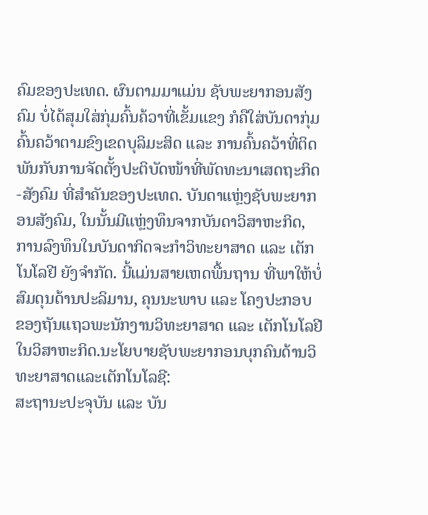ຄົມຂອງປະເທດ. ຜົນຕາມມາແມ່ນ ຊັບພະຍາກອນສັງຄົມ ບໍ່ໄດ້ສຸມໃສ່ກຸ່ມຄົ້ນຄ້ວາທີ່ເຂັ້ມແຂງ ກໍຄືໃສ່ບັນດາກຸ່ມຄົ້ນຄວ້າຕາມຂົງເຂດບຸລິມະສິດ ແລະ ການຄົ້ນຄວ້າທີ່ຕິດພັນກັບການຈັດຕັ້ງປະຕິບັດໜ້າທີ່ພັດທະນາເສດຖະກິດ-ສັງຄົມ ທີ່ສຳຄັນຂອງປະເທດ. ບັນດາແຫຼ່ງຊັບພະຍາກອນສັງຄົມ, ໃນນັ້ນມີແຫຼ່ງທຶນຈາກບັນດາວິສາຫະກິດ, ການລົງທຶນໃນບັນດາກິດຈະກຳວິທະຍາສາດ ແລະ ເຕັກໂນໂລຢີ ຍັງຈຳກັດ. ນີ້ແມ່ນສາຍເຫດພື້ນຖານ ທີ່ພາໃຫ້ບໍ່ສົມດຸນດ້ານປະລິມານ, ຄຸນນະພາບ ແລະ ໂຄງປະກອບ ຂອງຖັນແຖວພະນັກງານວິທະຍາສາດ ແລະ ເຕັກໂນໂລຢີໃນວິສາຫະກິດ.ນະໂຍບາຍຊັບພະຍາກອນບຸກຄົນດ້ານວິທະຍາສາດແລະເຕັກໂນໂລຊີ:
ສະຖານະປະຈຸບັນ ແລະ ບັນ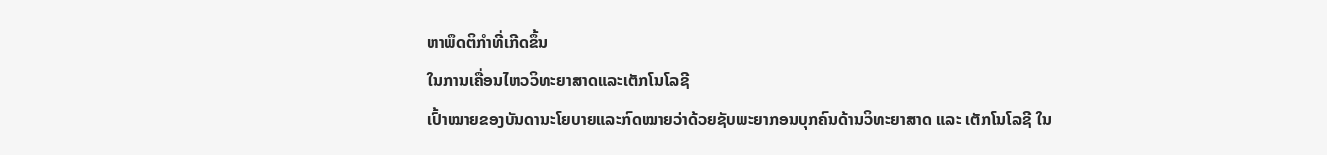ຫາພຶດຕິກຳທີ່ເກີດຂຶ້ນ
ໃນການເຄື່ອນໄຫວວິທະຍາສາດແລະເຕັກໂນໂລຊີ
ເປົ້າໝາຍຂອງບັນດານະໂຍບາຍແລະກົດໝາຍວ່າດ້ວຍຊັບພະຍາກອນບຸກຄົນດ້ານວິທະຍາສາດ ແລະ ເຕັກໂນໂລຊີ ໃນ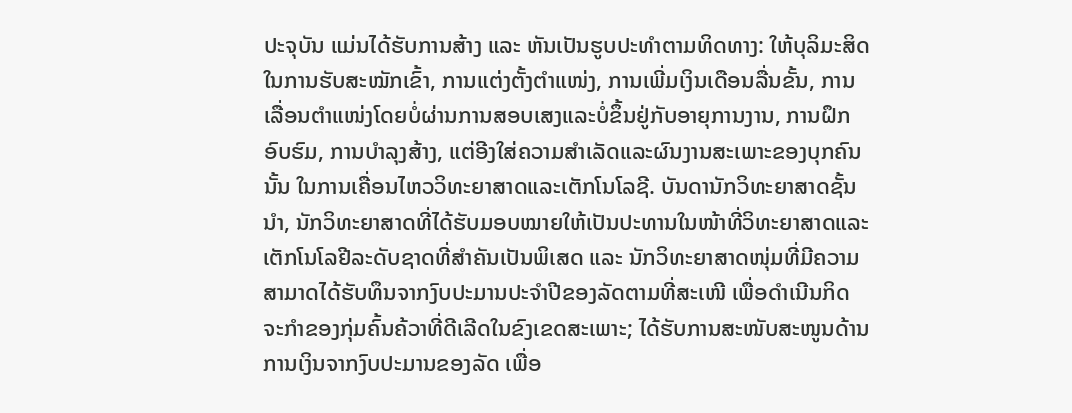ປະຈຸບັນ ແມ່ນໄດ້ຮັບການສ້າງ ແລະ ຫັນເປັນຮູບປະທຳຕາມທິດທາງ: ໃຫ້ບຸລິມະສິດໃນການຮັບສະໝັກເຂົ້າ, ການແຕ່ງຕັ້ງຕໍາແໜ່ງ, ການເພີ່ມເງິນເດືອນລື່ນຂັ້ນ, ການເລື່ອນຕໍາແໜ່ງໂດຍບໍ່ຜ່ານການສອບເສງແລະບໍ່ຂຶ້ນຢູ່ກັບອາຍຸການງານ, ການຝຶກອົບຮົມ, ການບຳລຸງສ້າງ, ແຕ່ອີງໃສ່ຄວາມສໍາເລັດແລະຜົນງານສະເພາະຂອງບຸກຄົນນັ້ນ ໃນການເຄື່ອນໄຫວວິທະຍາສາດແລະເຕັກໂນໂລຊີ. ບັນດານັກວິທະຍາສາດຊັ້ນນໍາ, ນັກວິທະຍາສາດທີ່ໄດ້ຮັບມອບໝາຍໃຫ້ເປັນປະທານໃນໜ້າທີ່ວິທະຍາສາດແລະເຕັກໂນໂລຢີລະດັບຊາດທີ່ສຳຄັນເປັນພິເສດ ແລະ ນັກວິທະຍາສາດໜຸ່ມທີ່ມີຄວາມສາມາດໄດ້ຮັບທຶນຈາກງົບປະມານປະຈຳປີຂອງລັດຕາມທີ່ສະເໜີ ເພື່ອດຳເນີນກິດຈະກຳຂອງກຸ່ມຄົ້ນຄ້ວາທີ່ດີເລີດໃນຂົງເຂດສະເພາະ; ໄດ້ຮັບການສະໜັບສະໜູນດ້ານການເງິນຈາກງົບປະມານຂອງລັດ ເພື່ອ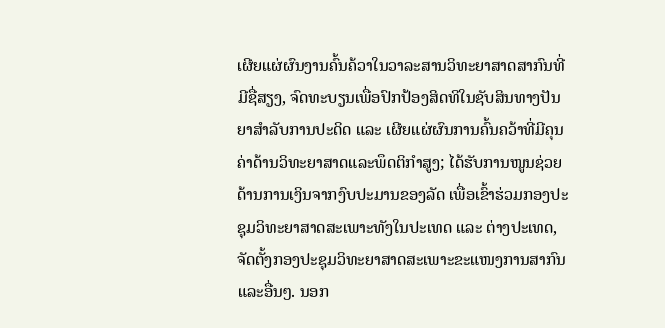ເຜີຍແຜ່ຜົນງານຄົ້ນຄ້ວາໃນວາລະສານວິທະຍາສາດສາກົນທີ່ມີຊື່ສຽງ, ຈົດທະບຽນເພື່ອປົກປ້ອງສິດທິໃນຊັບສິນທາງປັນຍາສຳລັບການປະດິດ ແລະ ເຜີຍແຜ່ຜົນການຄົ້ນຄວ້າທີ່ມີຄຸນຄ່າດ້ານວິທະຍາສາດແລະພຶດຕິກຳສູງ; ໄດ້ຮັບການໜູນຊ່ວຍດ້ານການເງິນຈາກງົບປະມານຂອງລັດ ເພື່ອເຂົ້າຮ່ວມກອງປະຊຸມວິທະຍາສາດສະເພາະທັງໃນປະເທດ ແລະ ຕ່າງປະເທດ, ຈັດຕັ້ງກອງປະຊຸມວິທະຍາສາດສະເພາະຂະແໜງການສາກົນ ແລະອື່ນໆ. ນອກ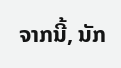ຈາກນີ້, ນັກ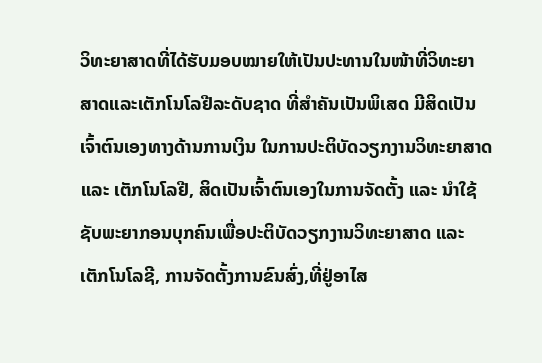ວິທະຍາສາດທີ່ໄດ້ຮັບມອບໝາຍໃຫ້ເປັນປະທານໃນໜ້າທີ່ວິທະຍາສາດແລະເຕັກໂນໂລຢີລະດັບຊາດ ທີ່ສຳຄັນເປັນພິເສດ ມີສິດເປັນເຈົ້າຕົນເອງທາງດ້ານການເງິນ ໃນການປະຕິບັດວຽກງານວິທະຍາສາດ ແລະ ເຕັກໂນໂລຢີ, ສິດເປັນເຈົ້າຕົນເອງໃນການຈັດຕັ້ງ ແລະ ນຳໃຊ້ຊັບພະຍາກອນບຸກຄົນເພື່ອປະຕິບັດວຽກງານວິທະຍາສາດ ແລະ ເຕັກໂນໂລຊີ, ການຈັດຕັ້ງການຂົນສົ່ງ,ທີ່ຢູ່ອາໄສ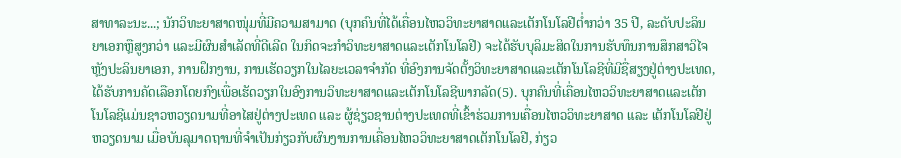ສາທາລະນະ...; ນັກວິທະຍາສາດໜຸ່ມທີ່ມີຄວາມສາມາດ (ບຸກຄົນທີ່ໄດ້ເຄື່ອນໄຫວວິທະຍາສາດແລະເຕັກໂນໂລຢີຕ່ຳກວ່າ 35 ປີ, ລະດັບປະລິນຍາເອກຫຼືສູງກວ່າ ແລະມີຜົນສໍາເລັດທີ່ດີເລີດ ໃນກິດຈະກໍາວິທະຍາສາດແລະເຕັກໂນໂລຢີ) ຈະໄດ້ຮັບບຸລິມະສິດໃນການຮັບທຶນການສຶກສາວິໄຈຫຼັງປະລິນຍາເອກ, ການຝຶກງານ, ການເຮັດວຽກໃນໄລຍະເວລາຈໍາກັດ ທີ່ອົງການຈັດຕັ້ງວິທະຍາສາດແລະເຕັກໂນໂລຊີທີ່ມີຊື່ສຽງຢູ່ຕ່າງປະເທດ, ໄດ້ຮັບການຄັດເລືອກໂດຍກົງເພື່ອເຮັດວຽກໃນອົງການວິທະຍາສາດແລະເຕັກໂນໂລຊີພາກລັດ(5). ບຸກຄົນທີ່ເຄື່ອນໄຫວວິທະຍາສາດແລະເຕັກໂນໂລຊີແມ່ນຊາວຫວຽດນາມທີ່ອາໄສຢູ່ຕ່າງປະເທດ ແລະ ຜູ້ຊ່ຽວຊານຕ່າງປະເທດທີ່ເຂົ້າຮ່ວມການເຄື່ອນໄຫວວິທະຍາສາດ ແລະ ເຕັກໂນໂລຢີຢູ່ຫວຽດນາມ ເມື່ອບັນລຸມາດຖານທີ່ຈຳເປັນກ່ຽວກັບຜົນງານການເຄື່ອນໄຫວວິທະຍາສາດເຕັກໂນໂລຢີ, ກ່ຽວ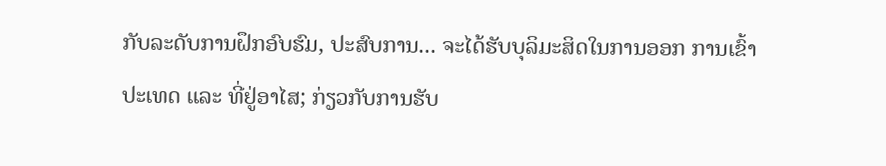ກັບລະດັບການຝຶກອົບຮົມ, ປະສົບການ... ຈະໄດ້ຮັບບຸລິມະສິດໃນການອອກ ການເຂົ້າປະເທດ ແລະ ທີ່ຢູ່ອາໄສ; ກ່ຽວກັບການຮັບ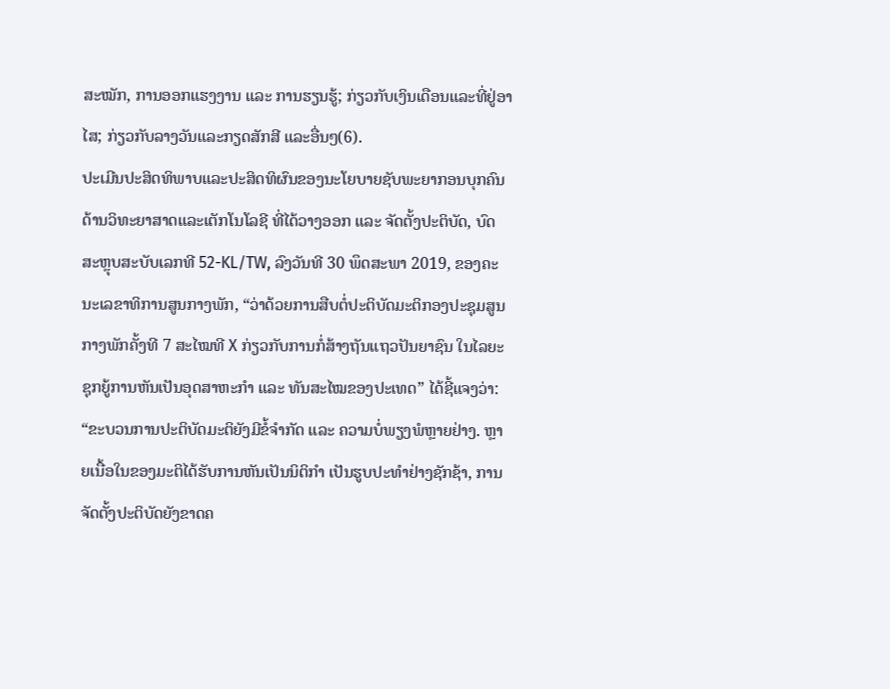ສະໝັກ, ການອອກແຮງງານ ແລະ ການຮຽນຮູ້; ກ່ຽວກັບເງິນເດືອນແລະທີ່ຢູ່ອາໄສ; ກ່ຽວກັບລາງວັນແລະກຽດສັກສີ ແລະອື່ນໆ(6).
ປະເມີນປະສິດທິພາບແລະປະສິດທິຜົນຂອງນະໂຍບາຍຊັບພະຍາກອນບຸກຄົນດ້ານວິທະຍາສາດແລະເຕັກໂນໂລຊີ ທີ່ໄດ້ວາງອອກ ແລະ ຈັດຕັ້ງປະຕິບັດ, ບົດສະຫຼຸບສະບັບເລກທີ 52-KL/TW, ລົງວັນທີ 30 ພຶດສະພາ 2019, ຂອງຄະນະເລຂາທິການສູນກາງພັກ, “ວ່າດ້ວຍການສືບຕໍ່ປະຕິບັດມະຕິກອງປະຊຸມສູນກາງພັກຄັ້ງທີ 7 ສະໄໝທີ X ກ່ຽວກັບການກໍ່ສ້າງຖັນແຖວປັນຍາຊົນ ໃນໄລຍະຊຸກຍູ້ການຫັນເປັນອຸດສາຫະກຳ ແລະ ທັນສະໄໝຂອງປະເທດ” ໄດ້ຊີ້ແຈງວ່າ: “ຂະບວນການປະຕິບັດມະຕິຍັງມີຂໍ້ຈຳກັດ ແລະ ຄວາມບໍ່ພຽງພໍຫຼາຍຢ່າງ. ຫຼາຍເນື້ອໃນຂອງມະຕິໄດ້ຮັບການຫັນເປັນນິຕິກຳ ເປັນຮູບປະທຳຢ່າງຊັກຊ້າ, ການຈັດຕັ້ງປະຕິບັດຍັງຂາດຄ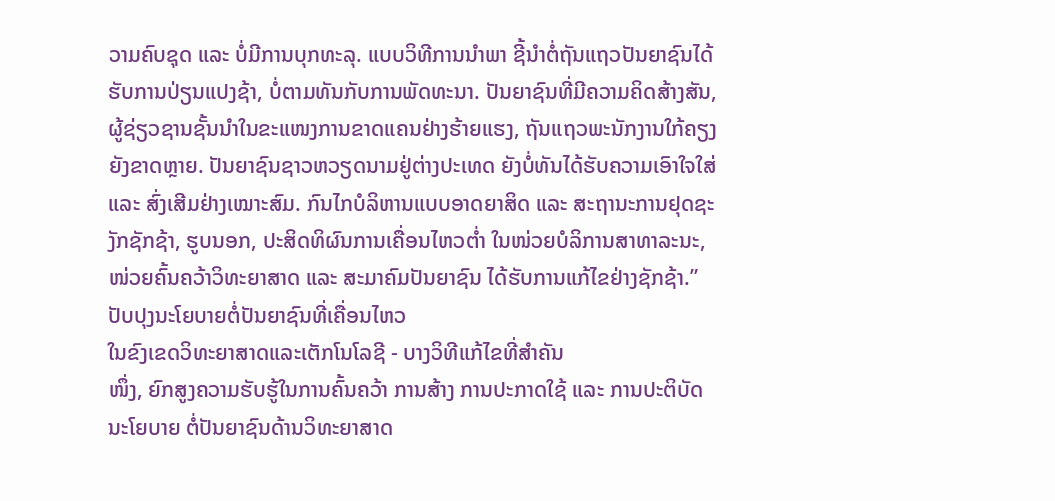ວາມຄົບຊຸດ ແລະ ບໍ່ມີການບຸກທະລຸ. ແບບວິທີການນຳພາ ຊີ້ນຳຕໍ່ຖັນແຖວປັນຍາຊົນໄດ້ຮັບການປ່ຽນແປງຊ້າ, ບໍ່ຕາມທັນກັບການພັດທະນາ. ປັນຍາຊົນທີ່ມີຄວາມຄິດສ້າງສັນ, ຜູ້ຊ່ຽວຊານຊັ້ນນຳໃນຂະແໜງການຂາດແຄນຢ່າງຮ້າຍແຮງ, ຖັນແຖວພະນັກງານໃກ້ຄຽງຍັງຂາດຫຼາຍ. ປັນຍາຊົນຊາວຫວຽດນາມຢູ່ຕ່າງປະເທດ ຍັງບໍ່ທັນໄດ້ຮັບຄວາມເອົາໃຈໃສ່ ແລະ ສົ່ງເສີມຢ່າງເໝາະສົມ. ກົນໄກບໍລິຫານແບບອາດຍາສິດ ແລະ ສະຖານະການຢຸດຊະງັກຊັກຊ້າ, ຮູບນອກ, ປະສິດທິຜົນການເຄື່ອນໄຫວຕ່ຳ ໃນໜ່ວຍບໍລິການສາທາລະນະ, ໜ່ວຍຄົ້ນຄວ້າວິທະຍາສາດ ແລະ ສະມາຄົມປັນຍາຊົນ ໄດ້ຮັບການແກ້ໄຂຢ່າງຊັກຊ້າ.”
ປັບປຸງນະໂຍບາຍຕໍ່ປັນຍາຊົນທີ່ເຄື່ອນໄຫວ
ໃນຂົງເຂດວິທະຍາສາດແລະເຕັກໂນໂລຊີ - ບາງວິທີແກ້ໄຂທີ່ສຳຄັນ
ໜຶ່ງ, ຍົກສູງຄວາມຮັບຮູ້ໃນການຄົ້ນຄວ້າ ການສ້າງ ການປະກາດໃຊ້ ແລະ ການປະຕິບັດນະໂຍບາຍ ຕໍ່ປັນຍາຊົນດ້ານວິທະຍາສາດ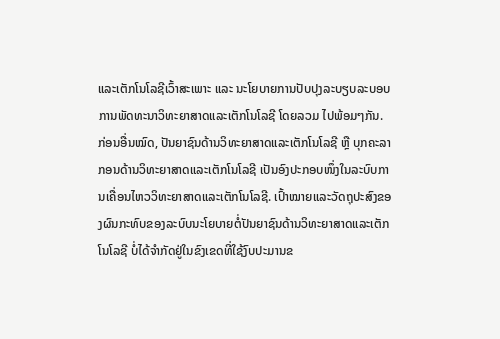ແລະເຕັກໂນໂລຊີເວົ້າສະເພາະ ແລະ ນະໂຍບາຍການປັບປຸງລະບຽບລະບອບການພັດທະນາວິທະຍາສາດແລະເຕັກໂນໂລຊີ ໂດຍລວມ ໄປພ້ອມໆກັນ.
ກ່ອນອື່ນໝົດ, ປັນຍາຊົນດ້ານວິທະຍາສາດແລະເຕັກໂນໂລຊີ ຫຼື ບຸກຄະລາກອນດ້ານວິທະຍາສາດແລະເຕັກໂນໂລຊີ ເປັນອົງປະກອບໜຶ່ງໃນລະບົບການເຄື່ອນໄຫວວິທະຍາສາດແລະເຕັກໂນໂລຊີ. ເປົ້າໝາຍແລະວັດຖຸປະສົງຂອງຜົນກະທົບຂອງລະບົບນະໂຍບາຍຕໍ່ປັນຍາຊົນດ້ານວິທະຍາສາດແລະເຕັກໂນໂລຊີ ບໍ່ໄດ້ຈຳກັດຢູ່ໃນຂົງເຂດທີ່ໃຊ້ງົບປະມານຂ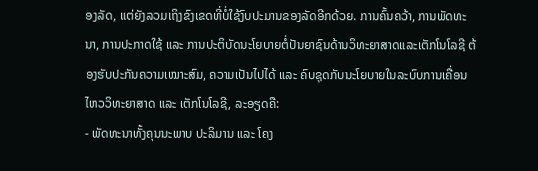ອງລັດ, ແຕ່ຍັງລວມເຖິງຂົງເຂດທີ່ບໍ່ໃຊ້ງົບປະມານຂອງລັດອີກດ້ວຍ. ການຄົ້ນຄວ້າ, ການພັດທະນາ, ການປະກາດໃຊ້ ແລະ ການປະຕິບັດນະໂຍບາຍຕໍ່ປັນຍາຊົນດ້ານວິທະຍາສາດແລະເຕັກໂນໂລຊີ ຕ້ອງຮັບປະກັນຄວາມເໝາະສົມ, ຄວາມເປັນໄປໄດ້ ແລະ ຄົບຊຸດກັບນະໂຍບາຍໃນລະບົບການເຄື່ອນໄຫວວິທະຍາສາດ ແລະ ເຕັກໂນໂລຊີ, ລະອຽດຄື:
- ພັດທະນາທັ້ງຄຸນນະພາບ ປະລິມານ ແລະ ໂຄງ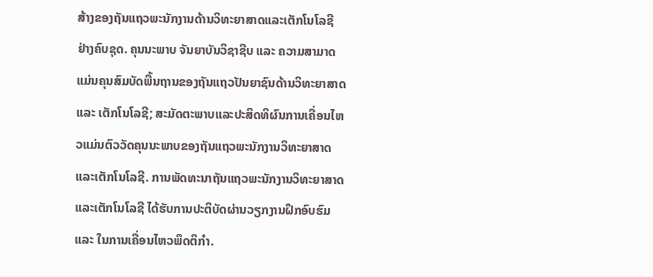ສ້າງຂອງຖັນແຖວພະນັກງານດ້ານວິທະຍາສາດແລະເຕັກໂນໂລຊີ ຢ່າງຄົບຊຸດ. ຄຸນນະພາບ ຈັນຍາບັນວິຊາຊີບ ແລະ ຄວາມສາມາດ ແມ່ນຄຸນສົມບັດພື້ນຖານຂອງຖັນແຖວປັນຍາຊົນດ້ານວິທະຍາສາດ ແລະ ເຕັກໂນໂລຊີ; ສະມັດຕະພາບແລະປະສິດທິຜົນການເຄື່ອນໄຫວແມ່ນຕົວວັດຄຸນນະພາບຂອງຖັນແຖວພະນັກງານວິທະຍາສາດແລະເຕັກໂນໂລຊີ. ການພັດທະນາຖັນແຖວພະນັກງານວິທະຍາສາດແລະເຕັກໂນໂລຊີ ໄດ້ຮັບການປະຕິບັດຜ່ານວຽກງານຝຶກອົບຮົມ ແລະ ໃນການເຄື່ອນໄຫວພຶດຕິກຳ.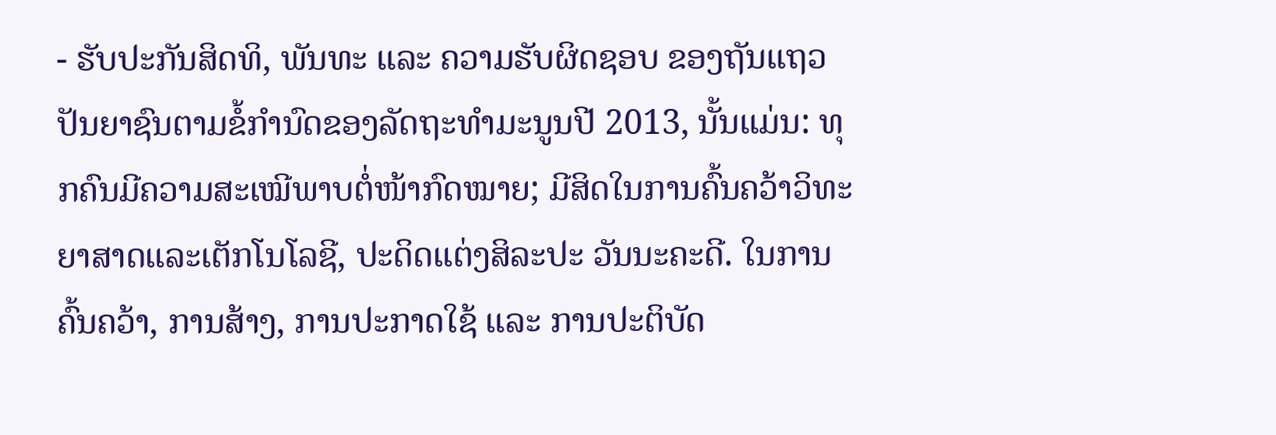- ຮັບປະກັນສິດທິ, ພັນທະ ແລະ ຄວາມຮັບຜິດຊອບ ຂອງຖັນແຖວປັນຍາຊົນຕາມຂໍ້ກຳນົດຂອງລັດຖະທຳມະນູນປີ 2013, ນັ້ນແມ່ນ: ທຸກຄົນມີຄວາມສະເໝີພາບຕໍ່ໜ້າກົດໝາຍ; ມີສິດໃນການຄົ້ນຄວ້າວິທະຍາສາດແລະເຕັກໂນໂລຊີ, ປະດິດແຕ່ງສິລະປະ ວັນນະຄະດີ. ໃນການຄົ້ນຄວ້າ, ການສ້າງ, ການປະກາດໃຊ້ ແລະ ການປະຕິບັດ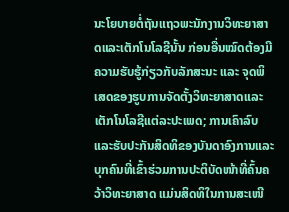ນະໂຍບາຍຕໍ່ຖັນແຖວພະນັກງານວິທະຍາສາດແລະເຕັກໂນໂລຊີນັ້ນ ກ່ອນອື່ນໝົດຕ້ອງມີຄວາມຮັບຮູ້ກ່ຽວກັບລັກສະນະ ແລະ ຈຸດພິເສດຂອງຮູບການຈັດຕັ້ງວິທະຍາສາດແລະເຕັກໂນໂລຊີແຕ່ລະປະເພດ; ການເຄົາລົບແລະຮັບປະກັນສິດທິຂອງບັນດາອົງການແລະບຸກຄົນທີ່ເຂົ້າຮ່ວມການປະຕິບັດໜ້າທີ່ຄົ້ນຄວ້າວິທະຍາສາດ ແມ່ນສິດທິໃນການສະເໜີ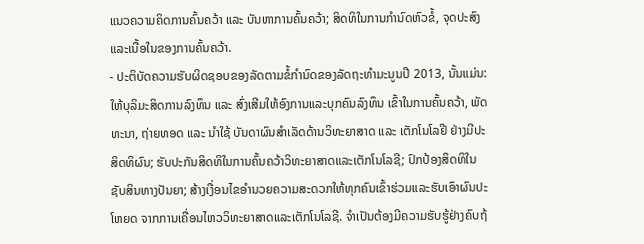ແນວຄວາມຄິດການຄົ້ນຄວ້າ ແລະ ບັນຫາການຄົ້ນຄວ້າ; ສິດທິໃນການກໍານົດຫົວຂໍ້, ຈຸດປະສົງ ແລະເນື້ອໃນຂອງການຄົ້ນຄວ້າ.
- ປະຕິບັດຄວາມຮັບຜິດຊອບຂອງລັດຕາມຂໍ້ກຳນົດຂອງລັດຖະທຳມະນູນປີ 2013, ນັ້ນແມ່ນ: ໃຫ້ບຸລິມະສິດການລົງທຶນ ແລະ ສົ່ງເສີມໃຫ້ອົງການແລະບຸກຄົນລົງທຶນ ເຂົ້າໃນການຄົ້ນຄວ້າ, ພັດທະນາ, ຖ່າຍທອດ ແລະ ນຳໃຊ້ ບັນດາຜົນສຳເລັດດ້ານວິທະຍາສາດ ແລະ ເຕັກໂນໂລຢີ ຢ່າງມີປະສິດທິຜົນ; ຮັບປະກັນສິດທິໃນການຄົ້ນຄວ້າວິທະຍາສາດແລະເຕັກໂນໂລຊີ; ປົກປ້ອງສິດທິໃນຊັບສິນທາງປັນຍາ; ສ້າງເງື່ອນໄຂອຳນວຍຄວາມສະດວກໃຫ້ທຸກຄົນເຂົ້າຮ່ວມແລະຮັບເອົາຜົນປະໂຫຍດ ຈາກການເຄື່ອນໄຫວວິທະຍາສາດແລະເຕັກໂນໂລຊີ. ຈຳເປັນຕ້ອງມີຄວາມຮັບຮູ້ຢ່າງຄົບຖ້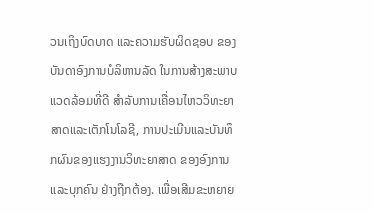ວນເຖິງບົດບາດ ແລະຄວາມຮັບຜິດຊອບ ຂອງບັນດາອົງການບໍລິຫານລັດ ໃນການສ້າງສະພາບແວດລ້ອມທີ່ດີ ສຳລັບການເຄື່ອນໄຫວວິທະຍາສາດແລະເຕັກໂນໂລຊີ, ການປະເມີນແລະບັນທຶກຜົນຂອງແຮງງານວິທະຍາສາດ ຂອງອົງການແລະບຸກຄົນ ຢ່າງຖືກຕ້ອງ. ເພື່ອເສີມຂະຫຍາຍ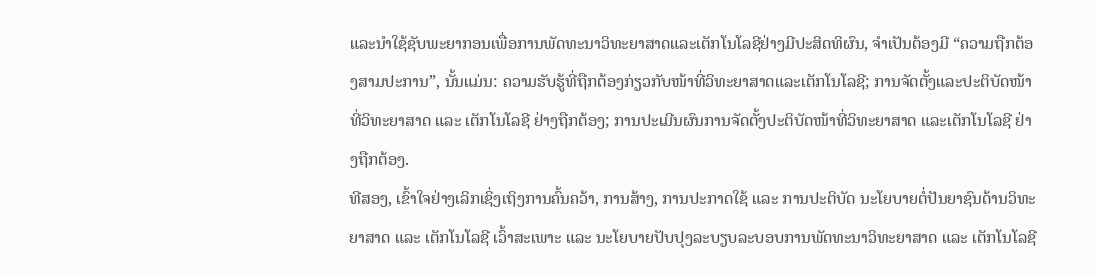ແລະນຳໃຊ້ຊັບພະຍາກອນເພື່ອການພັດທະນາວິທະຍາສາດແລະເຕັກໂນໂລຊີຢ່າງມີປະສິດທິຜົນ, ຈຳເປັນຕ້ອງມີ “ຄວາມຖືກຕ້ອງສາມປະການ”, ນັ້ນແມ່ນ: ຄວາມຮັບຮູ້ທີ່ຖືກຕ້ອງກ່ຽວກັບໜ້າທີ່ວິທະຍາສາດແລະເຕັກໂນໂລຊີ; ການຈັດຕັ້ງແລະປະຕິບັດໜ້າທີ່ວິທະຍາສາດ ແລະ ເຕັກໂນໂລຊີ ຢ່າງຖືກຕ້ອງ; ການປະເມີນຜົນການຈັດຕັ້ງປະຕິບັດໜ້າທີ່ວິທະຍາສາດ ແລະເຕັກໂນໂລຊີ ຢ່າງຖືກຕ້ອງ.
ທີສອງ, ເຂົ້າໃຈຢ່າງເລິກເຊິ່ງເຖິງການຄົ້ນຄວ້າ, ການສ້າງ, ການປະກາດໃຊ້ ແລະ ການປະຕິບັດ ນະໂຍບາຍຕໍ່ປັນຍາຊົນດ້ານວິທະຍາສາດ ແລະ ເຕັກໂນໂລຊີ ເວົ້າສະເພາະ ແລະ ນະໂຍບາຍປັບປຸງລະບຽບລະບອບການພັດທະນາວິທະຍາສາດ ແລະ ເຕັກໂນໂລຊີ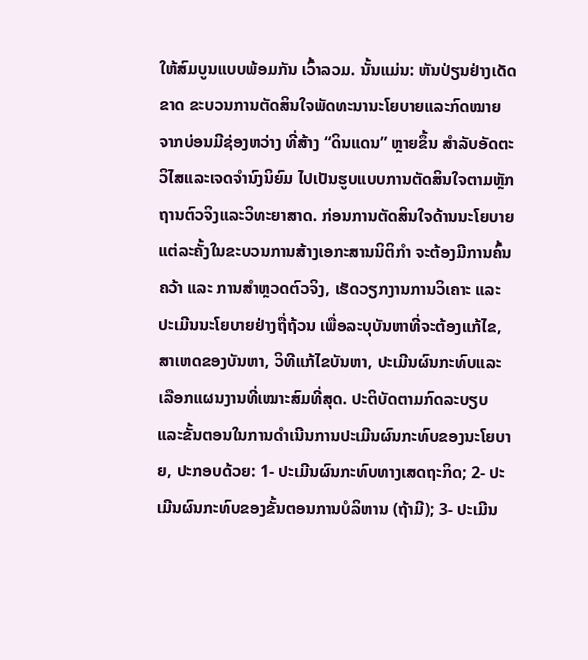ໃຫ້ສົມບູນແບບພ້ອມກັນ ເວົ້າລວມ. ນັ້ນແມ່ນ: ຫັນປ່ຽນຢ່າງເດັດຂາດ ຂະບວນການຕັດສິນໃຈພັດທະນານະໂຍບາຍແລະກົດໝາຍ ຈາກບ່ອນມີຊ່ອງຫວ່າງ ທີ່ສ້າງ “ດິນແດນ” ຫຼາຍຂຶ້ນ ສຳລັບອັດຕະວິໄສແລະເຈດຈຳນົງນິຍົມ ໄປເປັນຮູບແບບການຕັດສິນໃຈຕາມຫຼັກຖານຕົວຈິງແລະວິທະຍາສາດ. ກ່ອນການຕັດສິນໃຈດ້ານນະໂຍບາຍແຕ່ລະຄັ້ງໃນຂະບວນການສ້າງເອກະສານນິຕິກຳ ຈະຕ້ອງມີການຄົ້ນຄວ້າ ແລະ ການສຳຫຼວດຕົວຈິງ, ເຮັດວຽກງານການວິເຄາະ ແລະປະເມີນນະໂຍບາຍຢ່າງຖື່ຖ້ວນ ເພື່ອລະບຸບັນຫາທີ່ຈະຕ້ອງແກ້ໄຂ, ສາເຫດຂອງບັນຫາ, ວິທີແກ້ໄຂບັນຫາ, ປະເມີນຜົນກະທົບແລະເລືອກແຜນງານທີ່ເໝາະສົມທີ່ສຸດ. ປະຕິບັດຕາມກົດລະບຽບ ແລະຂັ້ນຕອນໃນການດຳເນີນການປະເມີນຜົນກະທົບຂອງນະໂຍບາຍ, ປະກອບດ້ວຍ: 1- ປະເມີນຜົນກະທົບທາງເສດຖະກິດ; 2- ປະເມີນຜົນກະທົບຂອງຂັ້ນຕອນການບໍລິຫານ (ຖ້າມີ); 3- ປະເມີນ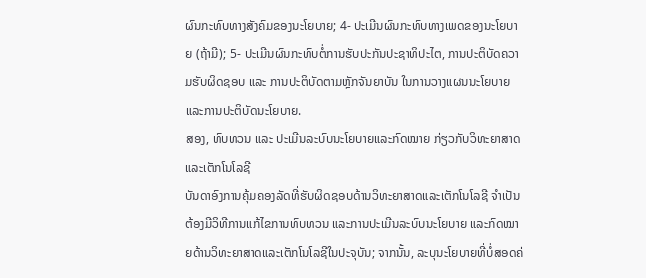ຜົນກະທົບທາງສັງຄົມຂອງນະໂຍບາຍ; 4- ປະເມີນຜົນກະທົບທາງເພດຂອງນະໂຍບາຍ (ຖ້າມີ); 5- ປະເມີນຜົນກະທົບຕໍ່ການຮັບປະກັນປະຊາທິປະໄຕ, ການປະຕິບັດຄວາມຮັບຜິດຊອບ ແລະ ການປະຕິບັດຕາມຫຼັກຈັນຍາບັນ ໃນການວາງແຜນນະໂຍບາຍ ແລະການປະຕິບັດນະໂຍບາຍ.
ສອງ, ທົບທວນ ແລະ ປະເມີນລະບົບນະໂຍບາຍແລະກົດໝາຍ ກ່ຽວກັບວິທະຍາສາດແລະເຕັກໂນໂລຊີ
ບັນດາອົງການຄຸ້ມຄອງລັດທີ່ຮັບຜິດຊອບດ້ານວິທະຍາສາດແລະເຕັກໂນໂລຊີ ຈຳເປັນຕ້ອງມີວິທີການແກ້ໄຂການທົບທວນ ແລະການປະເມີນລະບົບນະໂຍບາຍ ແລະກົດໝາຍດ້ານວິທະຍາສາດແລະເຕັກໂນໂລຊີໃນປະຈຸບັນ; ຈາກນັ້ນ, ລະບຸນະໂຍບາຍທີ່ບໍ່ສອດຄ່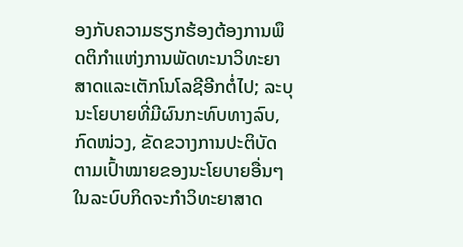ອງກັບຄວາມຮຽກຮ້ອງຕ້ອງການພຶດຕິກຳແຫ່ງການພັດທະນາວິທະຍາສາດແລະເຕັກໂນໂລຊີອີກຕໍ່ໄປ; ລະບຸນະໂຍບາຍທີ່ມີຜົນກະທົບທາງລົບ, ກົດໜ່ວງ, ຂັດຂວາງການປະຕິບັດຕາມເປົ້າໝາຍຂອງນະໂຍບາຍອື່ນໆ ໃນລະບົບກິດຈະກຳວິທະຍາສາດ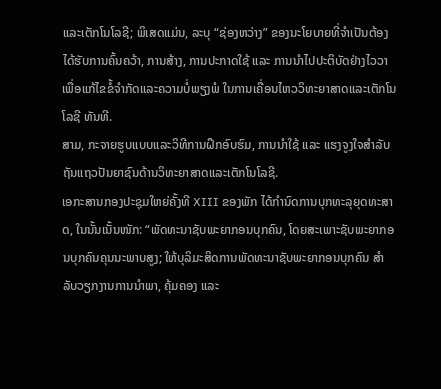ແລະເຕັກໂນໂລຊີ; ພິເສດແມ່ນ, ລະບຸ “ຊ່ອງຫວ່າງ” ຂອງນະໂຍບາຍທີ່ຈຳເປັນຕ້ອງໄດ້ຮັບການຄົ້ນຄວ້າ, ການສ້າງ, ການປະກາດໃຊ້ ແລະ ການນຳໄປປະຕິບັດຢ່າງໄວວາ ເພື່ອແກ້ໄຂຂໍ້ຈຳກັດແລະຄວາມບໍ່ພຽງພໍ ໃນການເຄື່ອນໄຫວວິທະຍາສາດແລະເຕັກໂນໂລຊີ ທັນທີ.
ສາມ, ກະຈາຍຮູບແບບແລະວິທີການຝຶກອົບຮົມ, ການນໍາໃຊ້ ແລະ ແຮງຈູງໃຈສໍາລັບຖັນແຖວປັນຍາຊົນດ້ານວິທະຍາສາດແລະເຕັກໂນໂລຊີ.
ເອກະສານກອງປະຊຸມໃຫຍ່ຄັ້ງທີ XIII ຂອງພັກ ໄດ້ກຳນົດການບຸກທະລຸຍຸດທະສາດ, ໃນນັ້ນເນັ້ນໜັກ: “ພັດທະນາຊັບພະຍາກອນບຸກຄົນ, ໂດຍສະເພາະຊັບພະຍາກອນບຸກຄົນຄຸນນະພາບສູງ; ໃຫ້ບຸລິມະສິດການພັດທະນາຊັບພະຍາກອນບຸກຄົນ ສຳລັບວຽກງານການນຳພາ, ຄຸ້ມຄອງ ແລະ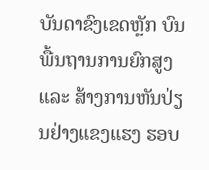ບັນດາຂົງເຂດຫຼັກ ບົນພື້ນຖານການຍົກສູງ ແລະ ສ້າງການຫັນປ່ຽນຢ່າງແຂງແຮງ ຮອບ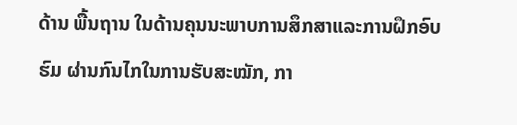ດ້ານ ພື້ນຖານ ໃນດ້ານຄຸນນະພາບການສຶກສາແລະການຝຶກອົບຮົມ ຜ່ານກົນໄກໃນການຮັບສະໝັກ, ກາ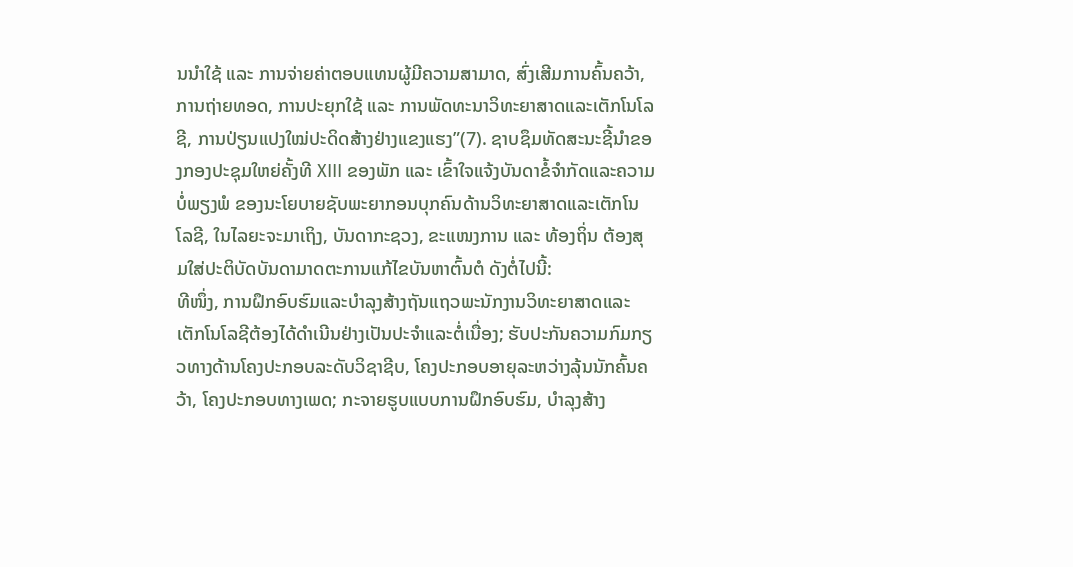ນນຳໃຊ້ ແລະ ການຈ່າຍຄ່າຕອບແທນຜູ້ມີຄວາມສາມາດ, ສົ່ງເສີມການຄົ້ນຄວ້າ, ການຖ່າຍທອດ, ການປະຍຸກໃຊ້ ແລະ ການພັດທະນາວິທະຍາສາດແລະເຕັກໂນໂລຊີ, ການປ່ຽນແປງໃໝ່ປະດິດສ້າງຢ່າງແຂງແຮງ”(7). ຊາບຊຶມທັດສະນະຊີ້ນຳຂອງກອງປະຊຸມໃຫຍ່ຄັ້ງທີ XIII ຂອງພັກ ແລະ ເຂົ້າໃຈແຈ້ງບັນດາຂໍ້ຈຳກັດແລະຄວາມບໍ່ພຽງພໍ ຂອງນະໂຍບາຍຊັບພະຍາກອນບຸກຄົນດ້ານວິທະຍາສາດແລະເຕັກໂນໂລຊີ, ໃນໄລຍະຈະມາເຖິງ, ບັນດາກະຊວງ, ຂະແໜງການ ແລະ ທ້ອງຖິ່ນ ຕ້ອງສຸມໃສ່ປະຕິບັດບັນດາມາດຕະການແກ້ໄຂບັນຫາຕົ້ນຕໍ ດັງຕໍ່ໄປນີ້:
ທີໜຶ່ງ, ການຝຶກອົບຮົມແລະບຳລຸງສ້າງຖັນແຖວພະນັກງານວິທະຍາສາດແລະເຕັກໂນໂລຊີຕ້ອງໄດ້ດຳເນີນຢ່າງເປັນປະຈຳແລະຕໍ່ເນື່ອງ; ຮັບປະກັນຄວາມກົມກຽວທາງດ້ານໂຄງປະກອບລະດັບວິຊາຊີບ, ໂຄງປະກອບອາຍຸລະຫວ່າງລຸ້ນນັກຄົ້ນຄວ້າ, ໂຄງປະກອບທາງເພດ; ກະຈາຍຮູບແບບການຝຶກອົບຮົມ, ບຳລຸງສ້າງ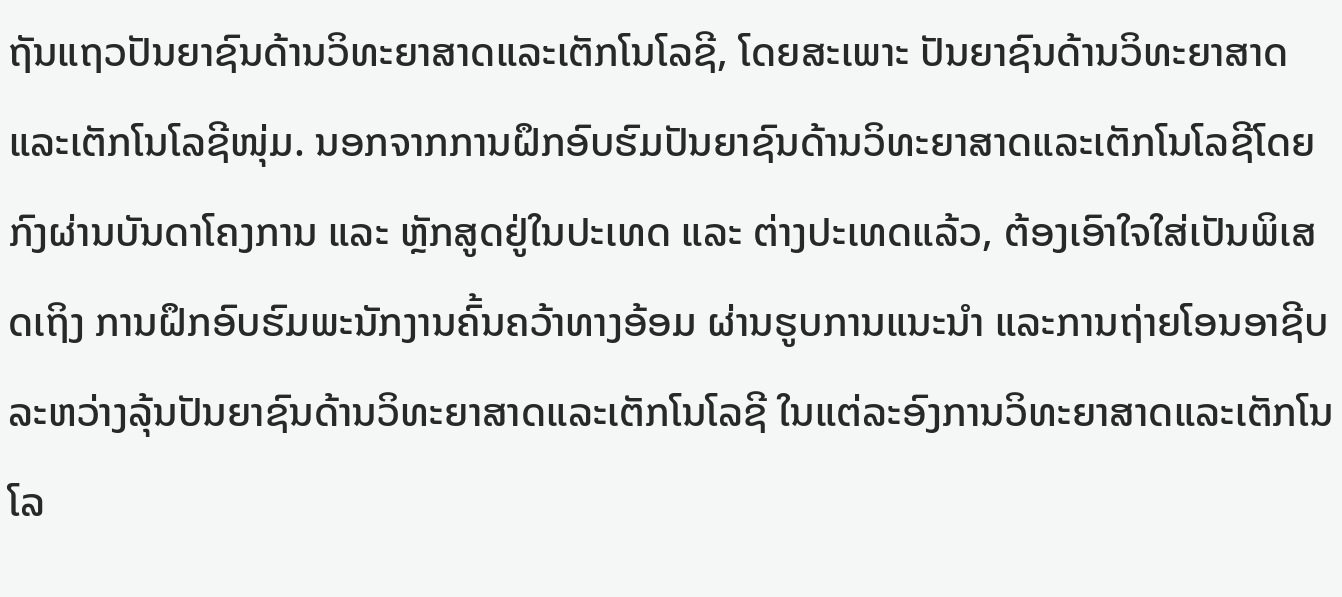ຖັນແຖວປັນຍາຊົນດ້ານວິທະຍາສາດແລະເຕັກໂນໂລຊີ, ໂດຍສະເພາະ ປັນຍາຊົນດ້ານວິທະຍາສາດແລະເຕັກໂນໂລຊີໜຸ່ມ. ນອກຈາກການຝຶກອົບຮົມປັນຍາຊົນດ້ານວິທະຍາສາດແລະເຕັກໂນໂລຊີໂດຍກົງຜ່ານບັນດາໂຄງການ ແລະ ຫຼັກສູດຢູ່ໃນປະເທດ ແລະ ຕ່າງປະເທດແລ້ວ, ຕ້ອງເອົາໃຈໃສ່ເປັນພິເສດເຖິງ ການຝຶກອົບຮົມພະນັກງານຄົ້ນຄວ້າທາງອ້ອມ ຜ່ານຮູບການແນະນຳ ແລະການຖ່າຍໂອນອາຊີບ ລະຫວ່າງລຸ້ນປັນຍາຊົນດ້ານວິທະຍາສາດແລະເຕັກໂນໂລຊີ ໃນແຕ່ລະອົງການວິທະຍາສາດແລະເຕັກໂນໂລ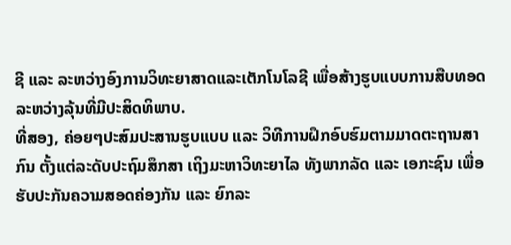ຊີ ແລະ ລະຫວ່າງອົງການວິທະຍາສາດແລະເຕັກໂນໂລຊີ ເພື່ອສ້າງຮູບແບບການສືບທອດລະຫວ່າງລຸ້ນທີ່ມີປະສິດທິພາບ.
ທີ່ສອງ, ຄ່ອຍໆປະສົມປະສານຮູບແບບ ແລະ ວິທີການຝຶກອົບຮົມຕາມມາດຕະຖານສາກົນ ຕັ້ງແຕ່ລະດັບປະຖົມສຶກສາ ເຖິງມະຫາວິທະຍາໄລ ທັງພາກລັດ ແລະ ເອກະຊົນ ເພື່ອຮັບປະກັນຄວາມສອດຄ່ອງກັນ ແລະ ຍົກລະ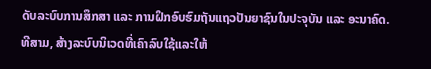ດັບລະບົບການສຶກສາ ແລະ ການຝຶກອົບຮົມຖັນແຖວປັນຍາຊົນໃນປະຈຸບັນ ແລະ ອະນາຄົດ.
ທີສາມ, ສ້າງລະບົບນິເວດທີ່ເຄົາລົບໃຊ້ແລະໃຫ້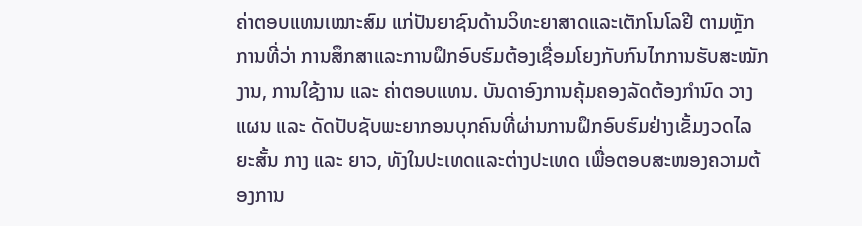ຄ່າຕອບແທນເໝາະສົມ ແກ່ປັນຍາຊົນດ້ານວິທະຍາສາດແລະເຕັກໂນໂລຢີ ຕາມຫຼັກການທີ່ວ່າ ການສຶກສາແລະການຝຶກອົບຮົມຕ້ອງເຊື່ອມໂຍງກັບກົນໄກການຮັບສະໝັກງານ, ການໃຊ້ງານ ແລະ ຄ່າຕອບແທນ. ບັນດາອົງການຄຸ້ມຄອງລັດຕ້ອງກຳນົດ ວາງແຜນ ແລະ ດັດປັບຊັບພະຍາກອນບຸກຄົນທີ່ຜ່ານການຝຶກອົບຮົມຢ່າງເຂັ້ມງວດໄລຍະສັ້ນ ກາງ ແລະ ຍາວ, ທັງໃນປະເທດແລະຕ່າງປະເທດ ເພື່ອຕອບສະໜອງຄວາມຕ້ອງການ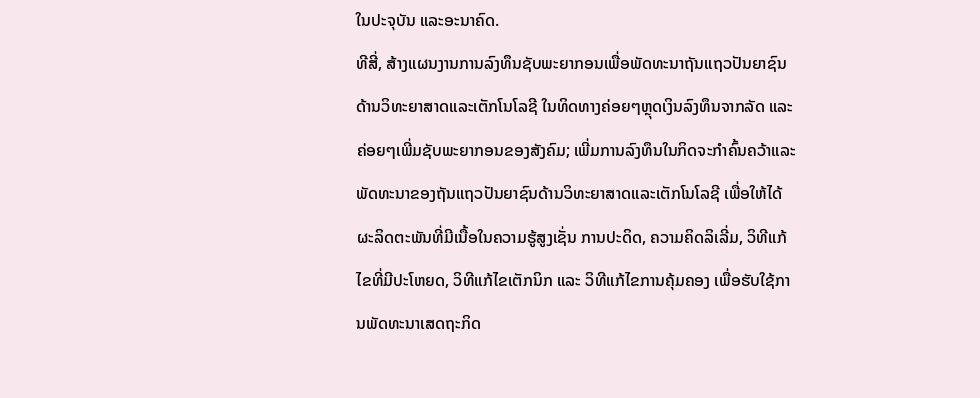ໃນປະຈຸບັນ ແລະອະນາຄົດ.
ທີສີ່, ສ້າງແຜນງານການລົງທຶນຊັບພະຍາກອນເພື່ອພັດທະນາຖັນແຖວປັນຍາຊົນດ້ານວິທະຍາສາດແລະເຕັກໂນໂລຊີ ໃນທິດທາງຄ່ອຍໆຫຼຸດເງິນລົງທຶນຈາກລັດ ແລະ ຄ່ອຍໆເພີ່ມຊັບພະຍາກອນຂອງສັງຄົມ; ເພີ່ມການລົງທຶນໃນກິດຈະກຳຄົ້ນຄວ້າແລະພັດທະນາຂອງຖັນແຖວປັນຍາຊົນດ້ານວິທະຍາສາດແລະເຕັກໂນໂລຊີ ເພື່ອໃຫ້ໄດ້ຜະລິດຕະພັນທີ່ມີເນື້ອໃນຄວາມຮູ້ສູງເຊັ່ນ ການປະດິດ, ຄວາມຄິດລິເລີ່ມ, ວິທີແກ້ໄຂທີ່ມີປະໂຫຍດ, ວິທີແກ້ໄຂເຕັກນິກ ແລະ ວິທີແກ້ໄຂການຄຸ້ມຄອງ ເພື່ອຮັບໃຊ້ການພັດທະນາເສດຖະກິດ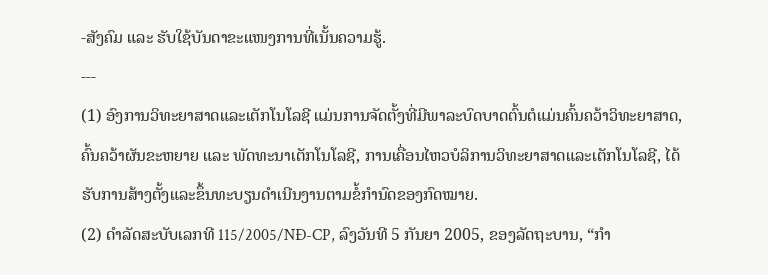-ສັງຄົມ ແລະ ຮັບໃຊ້ບັນດາຂະແໜງການທີ່ເນັ້ນຄວາມຮູ້.
---
(1) ອົງການວິທະຍາສາດແລະເຕັກໂນໂລຊີ ແມ່ນການຈັດຕັ້ງທີ່ມີພາລະບົດບາດຕົ້ນຕໍແມ່ນຄົ້ນຄວ້າວິທະຍາສາດ, ຄົ້ນຄວ້າຜັນຂະຫຍາຍ ແລະ ພັດທະນາເຕັກໂນໂລຊີ, ການເຄື່ອນໄຫວບໍລິການວິທະຍາສາດແລະເຕັກໂນໂລຊີ, ໄດ້ຮັບການສ້າງຕັ້ງແລະຂຶ້ນທະບຽນດໍາເນີນງານຕາມຂໍ້ກໍານົດຂອງກົດໝາຍ.
(2) ດຳລັດສະບັບເລກທີ 115/2005/NĐ-CP, ລົງວັນທີ 5 ກັນຍາ 2005, ຂອງລັດຖະບານ, “ກຳ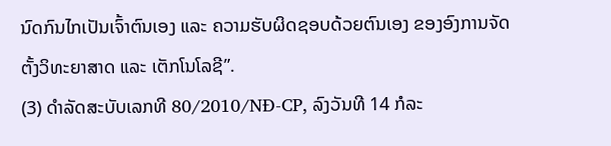ນົດກົນໄກເປັນເຈົ້າຕົນເອງ ແລະ ຄວາມຮັບຜິດຊອບດ້ວຍຕົນເອງ ຂອງອົງການຈັດຕັ້ງວິທະຍາສາດ ແລະ ເຕັກໂນໂລຊີ”.
(3) ດຳລັດສະບັບເລກທີ 80/2010/NĐ-CP, ລົງວັນທີ 14 ກໍລະ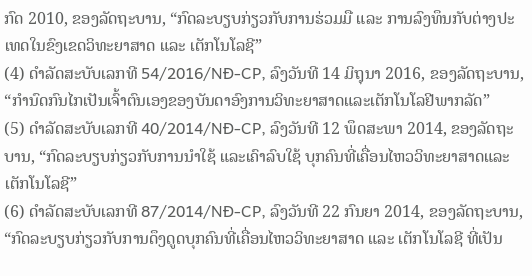ກົດ 2010, ຂອງລັດຖະບານ, “ກົດລະບຽບກ່ຽວກັບການຮ່ວມມື ແລະ ການລົງທຶນກັບຕ່າງປະເທດໃນຂົງເຂດວິທະຍາສາດ ແລະ ເຕັກໂນໂລຊີ”
(4) ດຳລັດສະບັບເລກທີ 54/2016/NĐ-CP, ລົງວັນທີ 14 ມິຖຸນາ 2016, ຂອງລັດຖະບານ, “ກຳນົດກົນໄກເປັນເຈົ້າຕົນເອງຂອງບັນດາອົງການວິທະຍາສາດແລະເຕັກໂນໂລຢີພາກລັດ”
(5) ດຳລັດສະບັບເລກທີ 40/2014/NĐ-CP, ລົງວັນທີ 12 ພຶດສະພາ 2014, ຂອງລັດຖະບານ, “ກົດລະບຽບກ່ຽວກັບການນໍາໃຊ້ ແລະເຄົາລົບໃຊ້ ບຸກຄົນທີ່ເຄື່ອນໄຫວວິທະຍາສາດແລະເຕັກໂນໂລຊີ”
(6) ດຳລັດສະບັບເລກທີ 87/2014/NĐ-CP, ລົງວັນທີ 22 ກົນຍາ 2014, ຂອງລັດຖະບານ, “ກົດລະບຽບກ່ຽວກັບການດຶງດູດບຸກຄົນທີ່ເຄື່ອນໄຫວວິທະຍາສາດ ແລະ ເຕັກໂນໂລຊີ ທີ່ເປັນ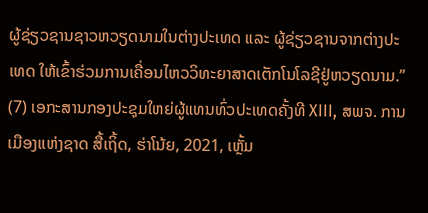ຜູ້ຊ່ຽວຊານຊາວຫວຽດນາມໃນຕ່າງປະເທດ ແລະ ຜູ້ຊ່ຽວຊານຈາກຕ່າງປະເທດ ໃຫ້ເຂົ້າຮ່ວມການເຄື່ອນໄຫວວິທະຍາສາດເຕັກໂນໂລຊີຢູ່ຫວຽດນາມ.”
(7) ເອກະສານກອງປະຊຸມໃຫຍ່ຜູ້ແທນທົ່ວປະເທດຄັ້ງທີ XIII, ສພຈ. ການເມືອງແຫ່ງຊາດ ສື້ເຖິ້ດ, ຮ່າໂນ້ຍ, 2021, ເຫຼັ້ມ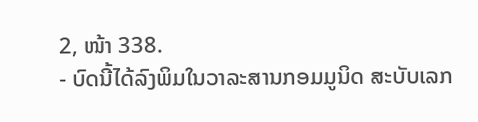2, ໜ້າ 338.
- ບົດນີ້ໄດ້ລົງພິມໃນວາລະສານກອມມູນິດ ສະບັບເລກ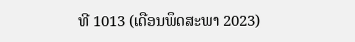ທີ 1013 (ເດືອນພຶດສະພາ 2023)